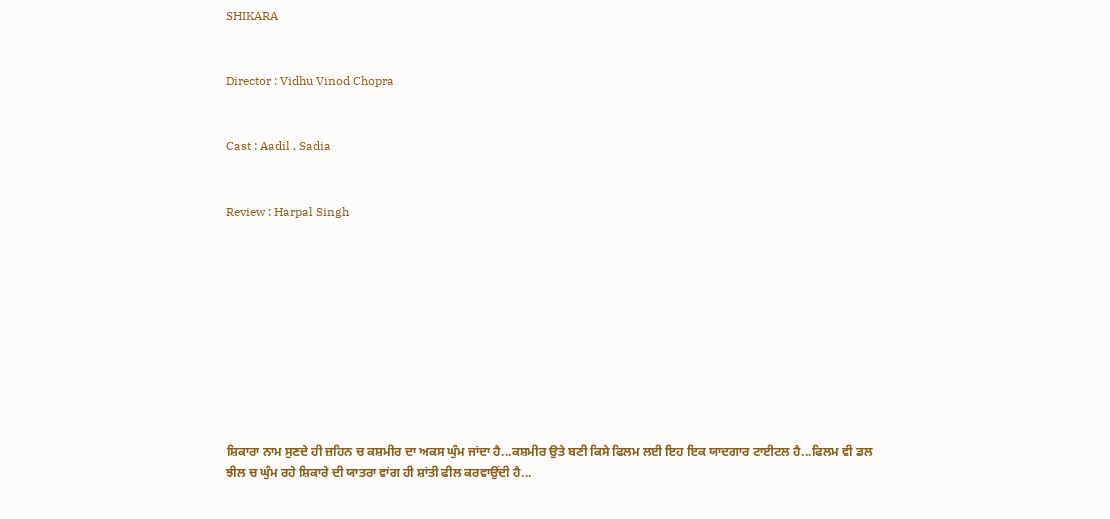SHIKARA


Director : Vidhu Vinod Chopra


Cast : Aadil , Sadia


Review : Harpal Singh










ਸ਼ਿਕਾਰਾ ਨਾਮ ਸੁਣਦੇ ਹੀ ਜ਼ਹਿਨ ਚ ਕਸ਼ਮੀਰ ਦਾ ਅਕਸ ਘੁੰਮ ਜਾਂਦਾ ਹੈ...ਕਸ਼ਮੀਰ ਉਤੇ ਬਣੀ ਕਿਸੇ ਫਿਲਮ ਲਈ ਇਹ ਇਕ ਯਾਦਗਾਰ ਟਾਈਟਲ ਹੈ...ਫਿਲਮ ਵੀ ਡਲ ਝੀਲ ਚ ਘੁੰਮ ਰਹੇ ਸ਼ਿਕਾਰੇ ਦੀ ਯਾਤਰਾ ਵਾਂਗ ਹੀ ਸ਼ਾਂਤੀ ਫੀਲ ਕਰਵਾਉਂਦੀ ਹੈ...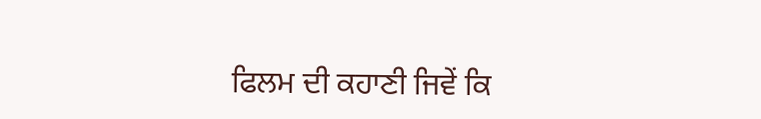ਫਿਲਮ ਦੀ ਕਹਾਣੀ ਜਿਵੇਂ ਕਿ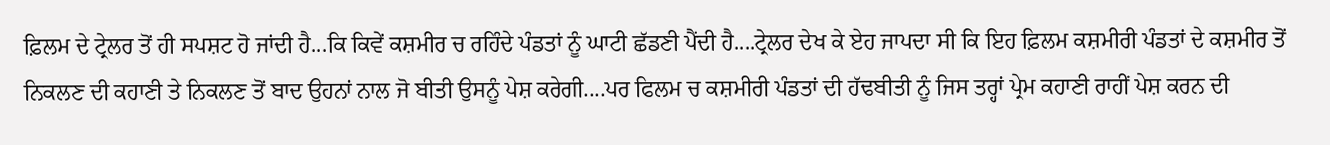ਫ਼ਿਲਮ ਦੇ ਟ੍ਰੇਲਰ ਤੋਂ ਹੀ ਸਪਸ਼ਟ ਹੋ ਜਾਂਦੀ ਹੈ...ਕਿ ਕਿਵੇਂ ਕਸ਼ਮੀਰ ਚ ਰਹਿੰਦੇ ਪੰਡਤਾਂ ਨੂੰ ਘਾਟੀ ਛੱਡਣੀ ਪੈਂਦੀ ਹੈ....ਟ੍ਰੇਲਰ ਦੇਖ ਕੇ ਏਹ ਜਾਪਦਾ ਸੀ ਕਿ ਇਹ ਫ਼ਿਲਮ ਕਸ਼ਮੀਰੀ ਪੰਡਤਾਂ ਦੇ ਕਸ਼ਮੀਰ ਤੋਂ ਨਿਕਲਣ ਦੀ ਕਹਾਣੀ ਤੇ ਨਿਕਲਣ ਤੋਂ ਬਾਦ ਉਹਨਾਂ ਨਾਲ ਜੋ ਬੀਤੀ ਉਸਨੂੰ ਪੇਸ਼ ਕਰੇਗੀ....ਪਰ ਫਿਲਮ ਚ ਕਸ਼ਮੀਰੀ ਪੰਡਤਾਂ ਦੀ ਹੱਢਬੀਤੀ ਨੂੰ ਜਿਸ ਤਰ੍ਹਾਂ ਪ੍ਰੇਮ ਕਹਾਣੀ ਰਾਹੀਂ ਪੇਸ਼ ਕਰਨ ਦੀ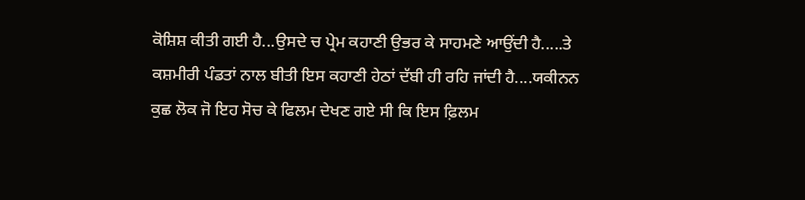ਕੋਸ਼ਿਸ਼ ਕੀਤੀ ਗਈ ਹੈ...ਉਸਦੇ ਚ ਪ੍ਰੇਮ ਕਹਾਣੀ ਉਭਰ ਕੇ ਸਾਹਮਣੇ ਆਉਂਦੀ ਹੈ.....ਤੇ ਕਸ਼ਮੀਰੀ ਪੰਡਤਾਂ ਨਾਲ ਬੀਤੀ ਇਸ ਕਹਾਣੀ ਹੇਠਾਂ ਦੱਬੀ ਹੀ ਰਹਿ ਜਾਂਦੀ ਹੈ....ਯਕੀਨਨ ਕੁਛ ਲੋਕ ਜੋ ਇਹ ਸੋਚ ਕੇ ਫਿਲਮ ਦੇਖਣ ਗਏ ਸੀ ਕਿ ਇਸ ਫ਼ਿਲਮ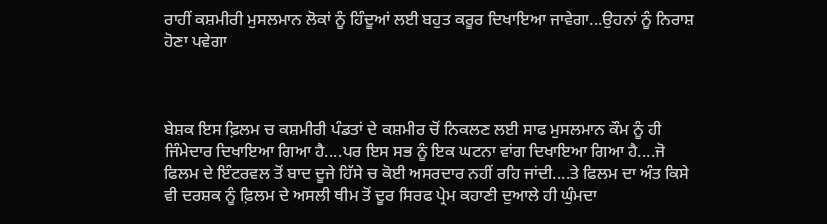ਰਾਹੀਂ ਕਸ਼ਮੀਰੀ ਮੁਸਲਮਾਨ ਲੋਕਾਂ ਨੂੰ ਹਿੰਦੂਆਂ ਲਈ ਬਹੁਤ ਕਰੂਰ ਦਿਖਾਇਆ ਜਾਵੇਗਾ...ਉਹਨਾਂ ਨੂੰ ਨਿਰਾਸ਼ ਹੋਣਾ ਪਵੇਗਾ



ਬੇਸ਼ਕ ਇਸ ਫ਼ਿਲਮ ਚ ਕਸ਼ਮੀਰੀ ਪੰਡਤਾਂ ਦੇ ਕਸ਼ਮੀਰ ਚੋਂ ਨਿਕਲਣ ਲਈ ਸਾਫ ਮੁਸਲਮਾਨ ਕੌਮ ਨੂੰ ਹੀ ਜਿੰਮੇਦਾਰ ਦਿਖਾਇਆ ਗਿਆ ਹੈ....ਪਰ ਇਸ ਸਭ ਨੂੰ ਇਕ ਘਟਨਾ ਵਾਂਗ ਦਿਖਾਇਆ ਗਿਆ ਹੈ....ਜੋ ਫਿਲਮ ਦੇ ਇੰਟਰਵਲ ਤੋਂ ਬਾਦ ਦੂਜੇ ਹਿੱਸੇ ਚ ਕੋਈ ਅਸਰਦਾਰ ਨਹੀਂ ਰਹਿ ਜਾਂਦੀ....ਤੇ ਫਿਲਮ ਦਾ ਅੰਤ ਕਿਸੇ ਵੀ ਦਰਸ਼ਕ ਨੂੰ ਫ਼ਿਲਮ ਦੇ ਅਸਲੀ ਥੀਮ ਤੋਂ ਦੂਰ ਸਿਰਫ ਪ੍ਰੇਮ ਕਹਾਣੀ ਦੁਆਲੇ ਹੀ ਘੁੰਮਦਾ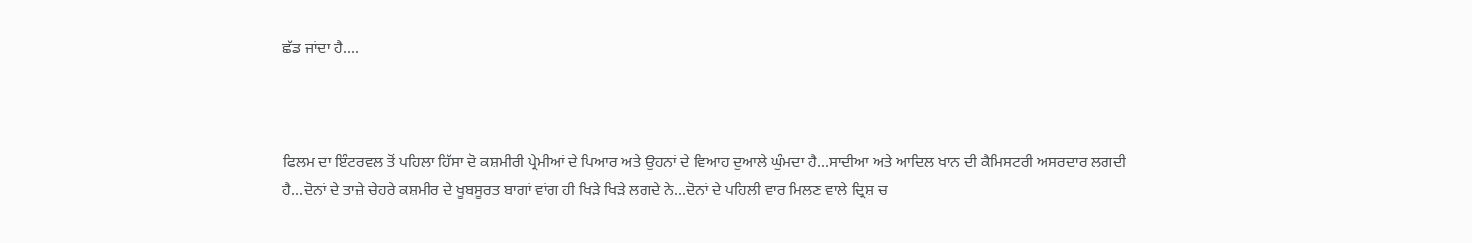ਛੱਡ ਜਾਂਦਾ ਹੈ....



ਫਿਲਮ ਦਾ ਇੰਟਰਵਲ ਤੋਂ ਪਹਿਲਾ ਹਿੱਸਾ ਦੋ ਕਸ਼ਮੀਰੀ ਪ੍ਰੇਮੀਆਂ ਦੇ ਪਿਆਰ ਅਤੇ ਉਹਨਾਂ ਦੇ ਵਿਆਹ ਦੁਆਲੇ ਘੁੰਮਦਾ ਹੈ...ਸਾਦੀਆ ਅਤੇ ਆਦਿਲ ਖਾਨ ਦੀ ਕੈਮਿਸਟਰੀ ਅਸਰਦਾਰ ਲਗਦੀ ਹੈ...ਦੋਨਾਂ ਦੇ ਤਾਜ਼ੇ ਚੇਹਰੇ ਕਸ਼ਮੀਰ ਦੇ ਖੂਬਸੂਰਤ ਬਾਗਾਂ ਵਾਂਗ ਹੀ ਖਿੜੇ ਖਿੜੇ ਲਗਦੇ ਨੇ...ਦੋਨਾਂ ਦੇ ਪਹਿਲੀ ਵਾਰ ਮਿਲਣ ਵਾਲੇ ਦ੍ਰਿਸ਼ ਚ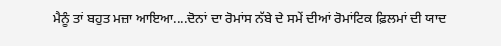ਮੈਨੂੰ ਤਾਂ ਬਹੁਤ ਮਜ਼ਾ ਆਇਆ....ਦੋਨਾਂ ਦਾ ਰੋਮਾਂਸ ਨੱਬੇ ਦੇ ਸਮੇਂ ਦੀਆਂ ਰੋਮਾਂਟਿਕ ਫ਼ਿਲਮਾਂ ਦੀ ਯਾਦ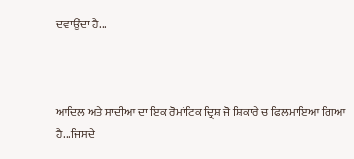ਦਵਾਉਂਦਾ ਹੈ...



ਆਦਿਲ ਅਤੇ ਸਾਦੀਆ ਦਾ ਇਕ ਰੋਮਾਂਟਿਕ ਦ੍ਰਿਸ਼ ਜੋ ਸ਼ਿਕਾਰੇ ਚ ਫਿਲਮਾਇਆ ਗਿਆ ਹੈ...ਜਿਸਦੇ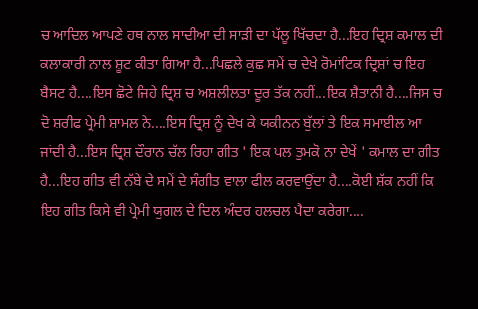ਚ ਆਦਿਲ ਆਪਣੇ ਹਥ ਨਾਲ ਸਾਦੀਆ ਦੀ ਸਾੜੀ ਦਾ ਪੱਲੂ ਖਿੱਚਦਾ ਹੈ...ਇਹ ਦ੍ਰਿਸ਼ ਕਮਾਲ ਦੀ ਕਲਾਕਾਰੀ ਨਾਲ ਸ਼ੂਟ ਕੀਤਾ ਗਿਆ ਹੈ...ਪਿਛਲੇ ਕੁਛ ਸਮੇਂ ਚ ਦੇਖੇ ਰੋਮਾਂਟਿਕ ਦ੍ਰਿਸ਼ਾਂ ਚ ਇਹ ਬੈਸਟ ਹੈ....ਇਸ ਛੋਟੇ ਜਿਹੇ ਦ੍ਰਿਸ਼ ਚ ਅਸ਼ਲੀਲਤਾ ਦੂਰ ਤੱਕ ਨਹੀਂ...ਇਕ ਸ਼ੈਤਾਨੀ ਹੈ....ਜਿਸ ਚ ਦੋ ਸ਼ਰੀਫ ਪ੍ਰੇਮੀ ਸ਼ਾਮਲ ਨੇ....ਇਸ ਦ੍ਰਿਸ਼ ਨੂੰ ਦੇਖ ਕੇ ਯਕੀਨਨ ਬੁੱਲਾਂ ਤੇ ਇਕ ਸਮਾਈਲ ਆ ਜਾਂਦੀ ਹੈ...ਇਸ ਦ੍ਰਿਸ਼ ਦੌਰਾਨ ਚੱਲ ਰਿਹਾ ਗੀਤ ' ਇਕ ਪਲ ਤੁਮਕੋ ਨਾ ਦੇਖੇਂ ' ਕਮਾਲ ਦਾ ਗੀਤ ਹੈ...ਇਹ ਗੀਤ ਵੀ ਨੱਬੇ ਦੇ ਸਮੇਂ ਦੇ ਸੰਗੀਤ ਵਾਲਾ ਫੀਲ ਕਰਵਾਉਂਦਾ ਹੈ....ਕੋਈ ਸ਼ੱਕ ਨਹੀਂ ਕਿ ਇਹ ਗੀਤ ਕਿਸੇ ਵੀ ਪ੍ਰੇਮੀ ਯੁਗਲ ਦੇ ਦਿਲ ਅੰਦਰ ਹਲਚਲ ਪੈਦਾ ਕਰੇਗਾ....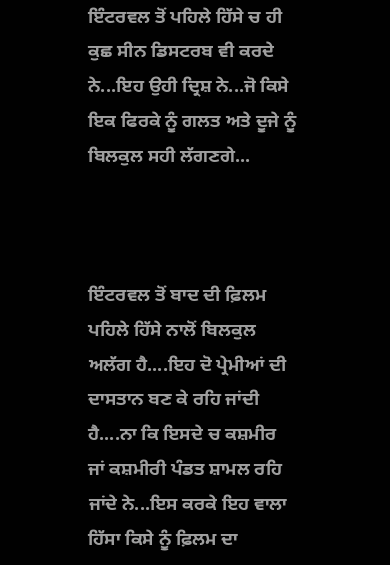ਇੰਟਰਵਲ ਤੋਂ ਪਹਿਲੇ ਹਿੱਸੇ ਚ ਹੀ ਕੁਛ ਸੀਨ ਡਿਸਟਰਬ ਵੀ ਕਰਦੇ ਨੇ...ਇਹ ਉਹੀ ਦ੍ਰਿਸ਼ ਨੇ...ਜੋ ਕਿਸੇ ਇਕ ਫਿਰਕੇ ਨੂੰ ਗਲਤ ਅਤੇ ਦੂਜੇ ਨੂੰ ਬਿਲਕੁਲ ਸਹੀ ਲੱਗਣਗੇ...



ਇੰਟਰਵਲ ਤੋਂ ਬਾਦ ਦੀ ਫ਼ਿਲਮ ਪਹਿਲੇ ਹਿੱਸੇ ਨਾਲੋਂ ਬਿਲਕੁਲ ਅਲੱਗ ਹੈ....ਇਹ ਦੋ ਪ੍ਰੇਮੀਆਂ ਦੀ ਦਾਸਤਾਨ ਬਣ ਕੇ ਰਹਿ ਜਾਂਦੀ ਹੈ....ਨਾ ਕਿ ਇਸਦੇ ਚ ਕਸ਼ਮੀਰ ਜਾਂ ਕਸ਼ਮੀਰੀ ਪੰਡਤ ਸ਼ਾਮਲ ਰਹਿ ਜਾਂਦੇ ਨੇ...ਇਸ ਕਰਕੇ ਇਹ ਵਾਲਾ ਹਿੱਸਾ ਕਿਸੇ ਨੂੰ ਫ਼ਿਲਮ ਦਾ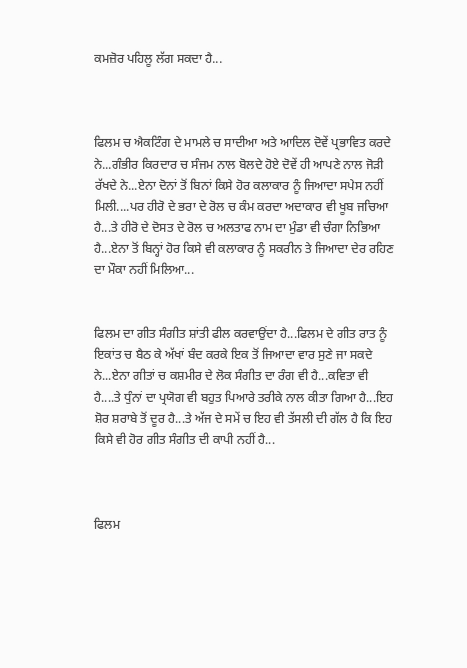ਕਮਜ਼ੋਰ ਪਹਿਲੂ ਲੱਗ ਸਕਦਾ ਹੈ...



ਫਿਲਮ ਚ ਐਕਟਿੰਗ ਦੇ ਮਾਮਲੇ ਚ ਸਾਦੀਆ ਅਤੇ ਆਦਿਲ ਦੋਵੇਂ ਪ੍ਰਭਾਵਿਤ ਕਰਦੇ ਨੇ...ਗੰਭੀਰ ਕਿਰਦਾਰ ਚ ਸੰਜਮ ਨਾਲ ਬੋਲਦੇ ਹੋਏ ਦੋਵੇਂ ਹੀ ਆਪਣੇ ਨਾਲ ਜੋੜੀ ਰੱਖਦੇ ਨੇ...ਏਨਾ ਦੋਨਾਂ ਤੋਂ ਬਿਨਾਂ ਕਿਸੇ ਹੋਰ ਕਲਾਕਾਰ ਨੂੰ ਜਿਆਦਾ ਸਪੇਸ ਨਹੀਂ ਮਿਲੀ....ਪਰ ਹੀਰੋ ਦੇ ਭਰਾ ਦੇ ਰੋਲ ਚ ਕੰਮ ਕਰਦਾ ਅਦਾਕਾਰ ਵੀ ਖੂਬ ਜਚਿਆ ਹੈ...ਤੇ ਹੀਰੋ ਦੇ ਦੋਸਤ ਦੇ ਰੋਲ ਚ ਅਲਤਾਫ ਨਾਮ ਦਾ ਮੁੰਡਾ ਵੀ ਚੰਗਾ ਨਿਭਿਆ ਹੈ...ਏਨਾ ਤੋਂ ਬਿਨ੍ਹਾਂ ਹੋਰ ਕਿਸੇ ਵੀ ਕਲਾਕਾਰ ਨੂੰ ਸਕਰੀਨ ਤੇ ਜਿਆਦਾ ਦੇਰ ਰਹਿਣ ਦਾ ਮੌਕਾ ਨਹੀਂ ਮਿਲਿਆ...


ਫਿਲਮ ਦਾ ਗੀਤ ਸੰਗੀਤ ਸ਼ਾਂਤੀ ਫੀਲ ਕਰਵਾਉਂਦਾ ਹੈ...ਫਿਲਮ ਦੇ ਗੀਤ ਰਾਤ ਨੂੰ ਇਕਾਂਤ ਚ ਬੈਠ ਕੇ ਅੱਖਾਂ ਬੰਦ ਕਰਕੇ ਇਕ ਤੋਂ ਜਿਆਦਾ ਵਾਰ ਸੁਣੇ ਜਾ ਸਕਦੇ ਨੇ...ਏਨਾ ਗੀਤਾਂ ਚ ਕਸ਼ਮੀਰ ਦੇ ਲੋਕ ਸੰਗੀਤ ਦਾ ਰੰਗ ਵੀ ਹੈ...ਕਵਿਤਾ ਵੀ ਹੈ....ਤੇ ਧੁੰਨਾਂ ਦਾ ਪ੍ਰਯੋਗ ਵੀ ਬਹੁਤ ਪਿਆਰੇ ਤਰੀਕੇ ਨਾਲ ਕੀਤਾ ਗਿਆ ਹੈ...ਇਹ ਸ਼ੋਰ ਸ਼ਰਾਬੇ ਤੋਂ ਦੂਰ ਹੈ...ਤੇ ਅੱਜ ਦੇ ਸਮੇਂ ਚ ਇਹ ਵੀ ਤੱਸਲੀ ਦੀ ਗੱਲ ਹੈ ਕਿ ਇਹ ਕਿਸੇ ਵੀ ਹੋਰ ਗੀਤ ਸੰਗੀਤ ਦੀ ਕਾਪੀ ਨਹੀਂ ਹੈ...



ਫਿਲਮ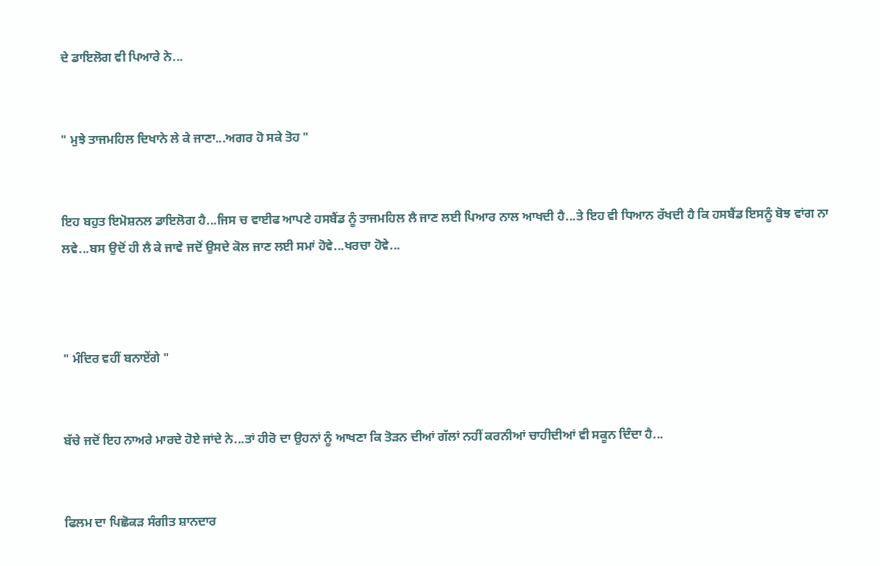ਦੇ ਡਾਇਲੋਗ ਵੀ ਪਿਆਰੇ ਨੇ...


" ਮੁਝੇ ਤਾਜਮਹਿਲ ਦਿਖਾਨੇ ਲੇ ਕੇ ਜਾਣਾ...ਅਗਰ ਹੋ ਸਕੇ ਤੋਹ "


ਇਹ ਬਹੁਤ ਇਮੋਸ਼ਨਲ ਡਾਇਲੋਗ ਹੈ...ਜਿਸ ਚ ਵਾਈਫ ਆਪਣੇ ਹਸਬੈਂਡ ਨੂੰ ਤਾਜਮਹਿਲ ਲੈ ਜਾਣ ਲਈ ਪਿਆਰ ਨਾਲ ਆਖਦੀ ਹੈ...ਤੇ ਇਹ ਵੀ ਧਿਆਨ ਰੱਖਦੀ ਹੈ ਕਿ ਹਸਬੈਂਡ ਇਸਨੂੰ ਬੋਝ ਵਾਂਗ ਨਾ ਲਵੇ...ਬਸ ਉਦੋਂ ਹੀ ਲੈ ਕੇ ਜਾਵੇ ਜਦੋਂ ਉਸਦੇ ਕੋਲ ਜਾਣ ਲਈ ਸਮਾਂ ਹੋਵੇ...ਖਰਚਾ ਹੋਵੇ...



" ਮੰਦਿਰ ਵਹੀਂ ਬਨਾਏਂਗੇ "


ਬੱਚੇ ਜਦੋਂ ਇਹ ਨਾਅਰੇ ਮਾਰਦੇ ਹੋਏ ਜਾਂਦੇ ਨੇ...ਤਾਂ ਹੀਰੋ ਦਾ ਉਹਨਾਂ ਨੂੰ ਆਖਣਾ ਕਿ ਤੋੜਨ ਦੀਆਂ ਗੱਲਾਂ ਨਹੀਂ ਕਰਨੀਆਂ ਚਾਹੀਦੀਆਂ ਵੀ ਸਕੂਨ ਦਿੰਦਾ ਹੈ...


ਫਿਲਮ ਦਾ ਪਿਛੋਕੜ ਸੰਗੀਤ ਸ਼ਾਨਦਾਰ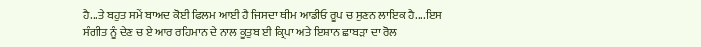ਹੈ...ਤੇ ਬਹੁਤ ਸਮੇਂ ਬਾਅਦ ਕੋਈ ਫਿਲਮ ਆਈ ਹੈ ਜਿਸਦਾ ਥੀਮ ਆਡੀਓ ਰੂਪ ਚ ਸੁਣਨ ਲਾਇਕ ਹੈ....ਇਸ ਸੰਗੀਤ ਨੂੰ ਦੇਣ ਚ ਏ ਆਰ ਰਹਿਮਾਨ ਦੇ ਨਾਲ ਕੂਤੁਬ ਈ ਕ੍ਰਿਪਾ ਅਤੇ ਇਸ਼ਾਨ ਛਾਬੜਾ ਦਾ ਰੋਲ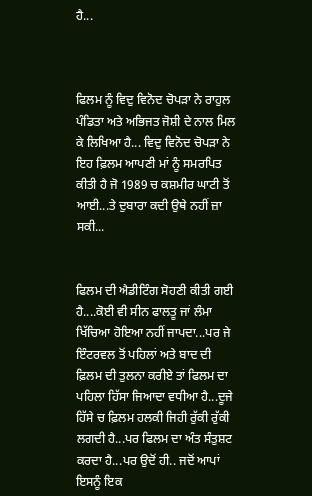ਹੈ...



ਫਿਲਮ ਨੂੰ ਵਿਦੁ ਵਿਨੋਦ ਚੋਪੜਾ ਨੇ ਰਾਹੁਲ ਪੰਡਿਤਾ ਅਤੇ ਅਭਿਜਤ ਜੋਸ਼ੀ ਦੇ ਨਾਲ ਮਿਲ ਕੇ ਲਿਖਿਆ ਹੈ... ਵਿਦੁ ਵਿਨੋਦ ਚੋਪੜਾ ਨੇ ਇਹ ਫ਼ਿਲਮ ਆਪਣੀ ਮਾਂ ਨੂੰ ਸਮਰਪਿਤ ਕੀਤੀ ਹੈ ਜੋ 1989 ਚ ਕਸ਼ਮੀਰ ਘਾਟੀ ਤੋਂ ਆਈ...ਤੇ ਦੁਬਾਰਾ ਕਦੀ ਉਥੇ ਨਹੀਂ ਜ਼ਾ ਸਕੀ...


ਫਿਲਮ ਦੀ ਐਡੀਟਿੰਗ ਸੋਹਣੀ ਕੀਤੀ ਗਈ ਹੈ....ਕੋਈ ਵੀ ਸੀਨ ਫਾਲਤੂ ਜਾਂ ਲੰਮਾ ਖਿੱਚਿਆ ਹੋਇਆ ਨਹੀਂ ਜਾਪਦਾ...ਪਰ ਜੇ ਇੰਟਰਵਲ ਤੋਂ ਪਹਿਲਾਂ ਅਤੇ ਬਾਦ ਦੀ ਫ਼ਿਲਮ ਦੀ ਤੁਲਨਾ ਕਰੀਏ ਤਾਂ ਫਿਲਮ ਦਾ ਪਹਿਲਾ ਹਿੱਸਾ ਜਿਆਦਾ ਵਧੀਆ ਹੈ...ਦੂਜੇ ਹਿੱਸੇ ਚ ਫ਼ਿਲਮ ਹਲਕੀ ਜਿਹੀ ਰੁੱਕੀ ਰੁੱਕੀ ਲਗਦੀ ਹੈ...ਪਰ ਫਿਲਮ ਦਾ ਅੰਤ ਸੰਤੁਸ਼ਟ ਕਰਦਾ ਹੈ...ਪਰ ਉਦੋਂ ਹੀ.. ਜਦੋਂ ਆਪਾਂ ਇਸਨੂੰ ਇਕ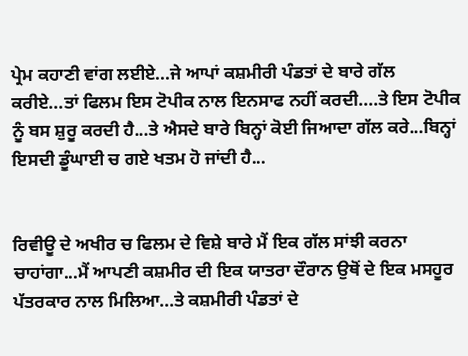ਪ੍ਰੇਮ ਕਹਾਣੀ ਵਾਂਗ ਲਈਏ...ਜੇ ਆਪਾਂ ਕਸ਼ਮੀਰੀ ਪੰਡਤਾਂ ਦੇ ਬਾਰੇ ਗੱਲ ਕਰੀਏ...ਤਾਂ ਫਿਲਮ ਇਸ ਟੋਪੀਕ ਨਾਲ ਇਨਸਾਫ ਨਹੀਂ ਕਰਦੀ....ਤੇ ਇਸ ਟੋਪੀਕ ਨੂੰ ਬਸ ਸ਼ੁਰੂ ਕਰਦੀ ਹੈ...ਤੇ ਐਸਦੇ ਬਾਰੇ ਬਿਨ੍ਹਾਂ ਕੋਈ ਜਿਆਦਾ ਗੱਲ ਕਰੇ...ਬਿਨ੍ਹਾਂ ਇਸਦੀ ਡੂੰਘਾਈ ਚ ਗਏ ਖਤਮ ਹੋ ਜਾਂਦੀ ਹੈ...


ਰਿਵੀਊ ਦੇ ਅਖੀਰ ਚ ਫਿਲਮ ਦੇ ਵਿਸ਼ੇ ਬਾਰੇ ਮੈਂ ਇਕ ਗੱਲ ਸਾਂਝੀ ਕਰਨਾ ਚਾਹਾਂਗਾ...ਮੈਂ ਆਪਣੀ ਕਸ਼ਮੀਰ ਦੀ ਇਕ ਯਾਤਰਾ ਦੌਰਾਨ ਉਥੋਂ ਦੇ ਇਕ ਮਸਹੂਰ ਪੱਤਰਕਾਰ ਨਾਲ ਮਿਲਿਆ...ਤੇ ਕਸ਼ਮੀਰੀ ਪੰਡਤਾਂ ਦੇ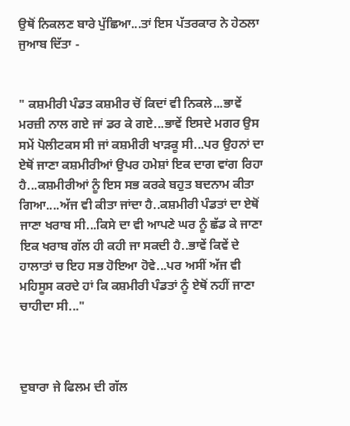ਉਥੋਂ ਨਿਕਲਣ ਬਾਰੇ ਪੁੱਛਿਆ...ਤਾਂ ਇਸ ਪੱਤਰਕਾਰ ਨੇ ਹੇਠਲਾ ਜੁਆਬ ਦਿੱਤਾ -


" ਕਸ਼ਮੀਰੀ ਪੰਡਤ ਕਸ਼ਮੀਰ ਚੋਂ ਕਿਦਾਂ ਵੀ ਨਿਕਲੇ...ਭਾਵੇਂ ਮਰਜ਼ੀ ਨਾਲ ਗਏ ਜਾਂ ਡਰ ਕੇ ਗਏ...ਭਾਵੇਂ ਇਸਦੇ ਮਗਰ ਉਸ ਸਮੇਂ ਪੋਲੀਟਕਸ ਸੀ ਜਾਂ ਕਸ਼ਮੀਰੀ ਖਾੜਕੂ ਸੀ...ਪਰ ਉਹਨਾਂ ਦਾ ਏਥੋਂ ਜਾਣਾ ਕਸ਼ਮੀਰੀਆਂ ਉਪਰ ਹਮੇਸ਼ਾਂ ਇਕ ਦਾਗ ਵਾਂਗ ਰਿਹਾ ਹੈ...ਕਸ਼ਮੀਰੀਆਂ ਨੂੰ ਇਸ ਸਭ ਕਰਕੇ ਬਹੁਤ ਬਦਨਾਮ ਕੀਤਾ ਗਿਆ....ਅੱਜ ਵੀ ਕੀਤਾ ਜਾਂਦਾ ਹੈ..ਕਸ਼ਮੀਰੀ ਪੰਡਤਾਂ ਦਾ ਏਥੋਂ ਜਾਣਾ ਖਰਾਬ ਸੀ...ਕਿਸੇ ਦਾ ਵੀ ਆਪਣੇ ਘਰ ਨੂੰ ਛੱਡ ਕੇ ਜਾਣਾ ਇਕ ਖਰਾਬ ਗੱਲ ਹੀ ਕਹੀ ਜਾ ਸਕਦੀ ਹੈ..ਭਾਵੇਂ ਕਿਵੇਂ ਦੇ ਹਾਲਾਤਾਂ ਚ ਇਹ ਸਭ ਹੋਇਆ ਹੋਵੇ...ਪਰ ਅਸੀਂ ਅੱਜ ਵੀ ਮਹਿਸੂਸ ਕਰਦੇ ਹਾਂ ਕਿ ਕਸ਼ਮੀਰੀ ਪੰਡਤਾਂ ਨੂੰ ਏਥੋਂ ਨਹੀਂ ਜਾਣਾ ਚਾਹੀਦਾ ਸੀ..."



ਦੁਬਾਰਾ ਜੇ ਫਿਲਮ ਦੀ ਗੱਲ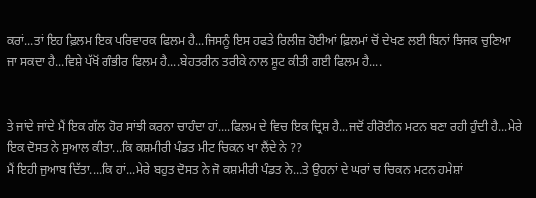ਕਰਾਂ...ਤਾਂ ਇਹ ਫ਼ਿਲਮ ਇਕ ਪਰਿਵਾਰਕ ਫਿਲਮ ਹੈ...ਜਿਸਨੂੰ ਇਸ ਹਫਤੇ ਰਿਲੀਜ਼ ਹੋਈਆਂ ਫ਼ਿਲਮਾਂ ਚੋਂ ਦੇਖਣ ਲਈ ਬਿਨਾਂ ਝਿਜਕ ਚੁਣਿਆ ਜਾ ਸਕਦਾ ਹੈ...ਵਿਸ਼ੇ ਪੱਖੋਂ ਗੰਭੀਰ ਫਿਲਮ ਹੈ....ਬੇਹਤਰੀਨ ਤਰੀਕੇ ਨਾਲ ਸ਼ੂਟ ਕੀਤੀ ਗਈ ਫਿਲਮ ਹੈ....


ਤੇ ਜਾਂਦੇ ਜਾਂਦੇ ਮੈਂ ਇਕ ਗੱਲ ਹੋਰ ਸਾਂਝੀ ਕਰਨਾ ਚਾਹੰਦਾ ਹਾਂ....ਫਿਲਮ ਦੇ ਵਿਚ ਇਕ ਦ੍ਰਿਸ਼ ਹੈ...ਜਦੋਂ ਹੀਰੋਈਨ ਮਟਨ ਬਣਾ ਰਹੀ ਹੁੰਦੀ ਹੈ...ਮੇਰੇ ਇਕ ਦੋਸਤ ਨੇ ਸੁਆਲ ਕੀਤਾ...ਕਿ ਕਸ਼ਮੀਰੀ ਪੰਡਤ ਮੀਟ ਚਿਕਨ ਖਾ ਲੈਂਦੇ ਨੇ ??
ਮੈਂ ਇਹੀ ਜੁਆਬ ਦਿੱਤਾ....ਕਿ ਹਾਂ...ਮੇਰੇ ਬਹੁਤ ਦੋਸਤ ਨੇ ਜੋ ਕਸ਼ਮੀਰੀ ਪੰਡਤ ਨੇ...ਤੇ ਉਹਨਾਂ ਦੇ ਘਰਾਂ ਚ ਚਿਕਨ ਮਟਨ ਹਮੇਸ਼ਾਂ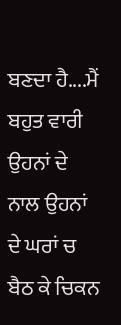ਬਣਦਾ ਹੈ....ਮੈਂ ਬਹੁਤ ਵਾਰੀ ਉਹਨਾਂ ਦੇ ਨਾਲ ਉਹਨਾਂ ਦੇ ਘਰਾਂ ਚ ਬੈਠ ਕੇ ਚਿਕਨ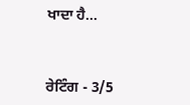ਖਾਦਾ ਹੈ...



ਰੇਟਿੰਗ - 3/5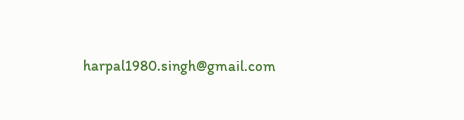harpal1980.singh@gmail.com